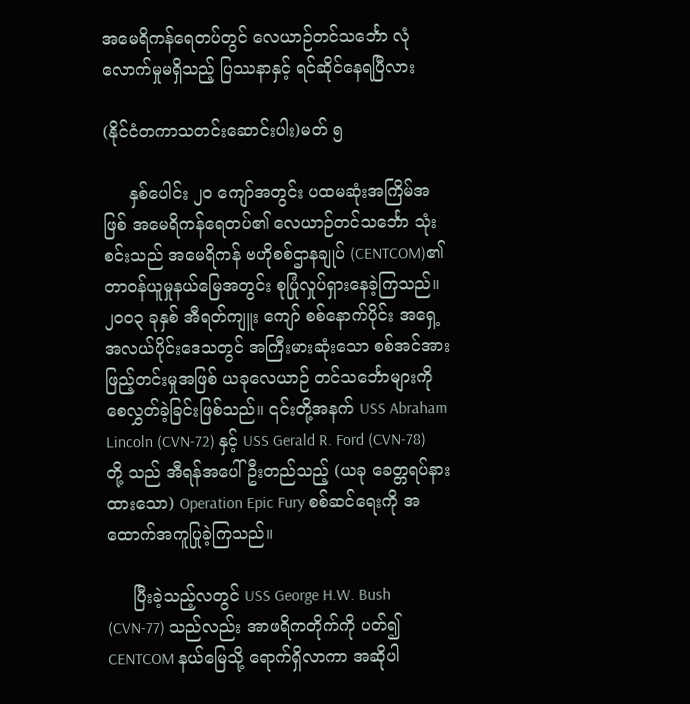အမေရိကန်ရေတပ်တွင် လေယာဉ်တင်သင်္ဘော လုံ လောက်မှုမရှိသည့် ပြဿနာနှင့် ရင်ဆိုင်နေရပြီလား

(နိုင်ငံတကာသတင်းဆောင်းပါး)မတ် ၅

     နှစ်ပေါင်း ၂၀ ကျော်အတွင်း ပထမဆုံးအကြိမ်အဖြစ် အမေရိကန်ရေတပ်၏ လေယာဉ်တင်သင်္ဘော သုံးစင်းသည် အမေရိကန် ဗဟိုစစ်ဌာနချုပ် (CENTCOM)၏ တာဝန်ယူမှုနယ်မြေအတွင်း စုပြုံလှုပ်ရှားနေခဲ့ကြသည်။ ၂၀၀၃ ခုနှစ် အီရတ်ကျူး ကျော် စစ်နောက်ပိုင်း အရှေ့အလယ်ပိုင်းဒေသတွင် အကြီးမားဆုံးသော စစ်အင်အားဖြည့်တင်းမှုအဖြစ် ယခုလေယာဉ် တင်သင်္ဘောများကို စေလွှတ်ခဲ့ခြင်းဖြစ်သည်။ ၎င်းတို့အနက် USS Abraham Lincoln (CVN-72) နှင့် USS Gerald R. Ford (CVN-78) တို့ သည် အီရန်အပေါ် ဦးတည်သည့် (ယခု ခေတ္တရပ်နားထားသော) Operation Epic Fury စစ်ဆင်ရေးကို အထောက်အကူပြုခဲ့ကြသည်။

     ပြီးခဲ့သည့်လတွင် USS George H.W. Bush (CVN-77) သည်လည်း အာဖရိကတိုက်ကို ပတ်၍ CENTCOM နယ်မြေသို့ ရောက်ရှိလာကာ အဆိုပါ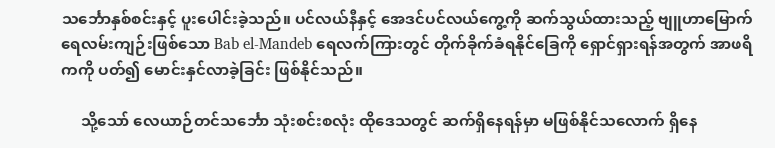သင်္ဘောနှစ်စင်းနှင့် ပူးပေါင်းခဲ့သည်။ ပင်လယ်နီနှင့် အေဒင်ပင်လယ်ကွေ့ကို ဆက်သွယ်ထားသည့် ဗျူဟာမြောက် ရေလမ်းကျဉ်းဖြစ်သော Bab el-Mandeb ရေလက်ကြားတွင် တိုက်ခိုက်ခံရနိုင်ခြေကို ရှောင်ရှားရန်အတွက် အာဖရိကကို ပတ်၍ မောင်းနှင်လာခဲ့ခြင်း ဖြစ်နိုင်သည်။

     သို့သော် လေယာဉ်တင်သင်္ဘော သုံးစင်းစလုံး ထိုဒေသတွင် ဆက်ရှိနေရန်မှာ မဖြစ်နိုင်သလောက် ရှိနေ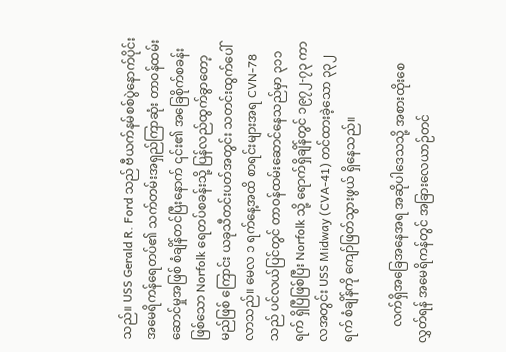သည်။ USS Gerald R. Ford သည် ဗီယက်နမ်စစ်ပွဲနောက်ပိုင်း အမေရိကန်ရေတပ်၏ သက်တမ်းအရှည်ကြာဆုံး တာဝန်ထမ်းဆောင်မှုအဖြစ် စံချိန်တင်ပြီးနောက် ၎င်း၏ အခြေစိုက်စခန်းဖြစ်သော Norfolk ရေတပ်စခန်းသို့ ပြန်လည်ထွက်ခွာတော့မည်ဖြစ် ကြောင်း ယခုသီတင်းပတ်အတွင်း သတင်းထွက်ပေါ် လာသည်။ မေလ ၁ ရက်နေ့အထိ စာရင်းများအရ CVN-78 သည် ပင်လယ်ပြင်တွင် တာဝန်ထမ်းဆောင်နေသည်မှာ ၃၁၁ ရက် ရှိပြီဖြစ်ပြီး Norfolk သို့ ရောက်ရှိချိန်တွင် ၁၉၇၂-၇၃ ကာလအတွင်း USS Midway (CVA-41) တင်ထားခဲ့သော ၃၃၂ ရက် စံချိန်ကို ကျော်ဖြတ်သွားဖွယ် ရှိနေသည်။

     လက်ရှိအခြေအနေအရ အဆိုပါဒေသသို့ အစားထိုးစေလွှတ်ရန် အမေရိကန်တွင် အခြားလေယာဉ်တင်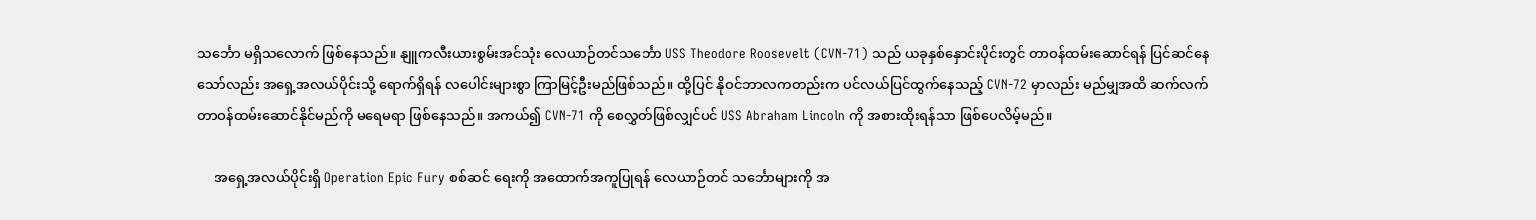သင်္ဘော မရှိသလောက် ဖြစ်နေသည်။ နျူကလီးယားစွမ်းအင်သုံး လေယာဉ်တင်သင်္ဘော USS Theodore Roosevelt (CVN-71) သည် ယခုနှစ်နှောင်းပိုင်းတွင် တာဝန်ထမ်းဆောင်ရန် ပြင်ဆင်နေသော်လည်း အရှေ့အလယ်ပိုင်းသို့ ရောက်ရှိရန် လပေါင်းများစွာ ကြာမြင့်ဦးမည်ဖြစ်သည်။ ထို့ပြင် နိုဝင်ဘာလကတည်းက ပင်လယ်ပြင်ထွက်နေသည့် CVN-72 မှာလည်း မည်မျှအထိ ဆက်လက် တာဝန်ထမ်းဆောင်နိုင်မည်ကို မရေမရာ ဖြစ်နေသည်။ အကယ်၍ CVN-71 ကို စေလွှတ်ဖြစ်လျှင်ပင် USS Abraham Lincoln ကို အစားထိုးရန်သာ ဖြစ်ပေလိမ့်မည်။

     အရှေ့အလယ်ပိုင်းရှိ Operation Epic Fury စစ်ဆင် ရေးကို အထောက်အကူပြုရန် လေယာဉ်တင် သင်္ဘောများကို အ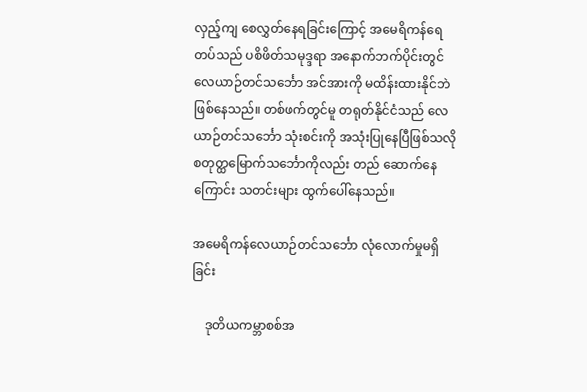လှည့်ကျ စေလွှတ်နေရခြင်းကြောင့် အမေရိကန်ရေတပ်သည် ပစိဖိတ်သမုဒ္ဒရာ အနောက်ဘက်ပိုင်းတွင် လေယာဉ်တင်သင်္ဘော အင်အားကို မထိန်းထားနိုင်ဘဲ ဖြစ်နေသည်။ တစ်ဖက်တွင်မူ တရုတ်နိုင်ငံသည် လေယာဉ်တင်သင်္ဘော သုံးစင်းကို အသုံးပြုနေပြီဖြစ်သလို စတုတ္ထမြောက်သင်္ဘောကိုလည်း တည် ဆောက်နေကြောင်း သတင်းများ ထွက်ပေါ်နေသည်။

အမေရိကန်လေယာဉ်တင်သင်္ဘော လုံလောက်မှုမရှိခြင်း

    ဒုတိယကမ္ဘာစစ်အ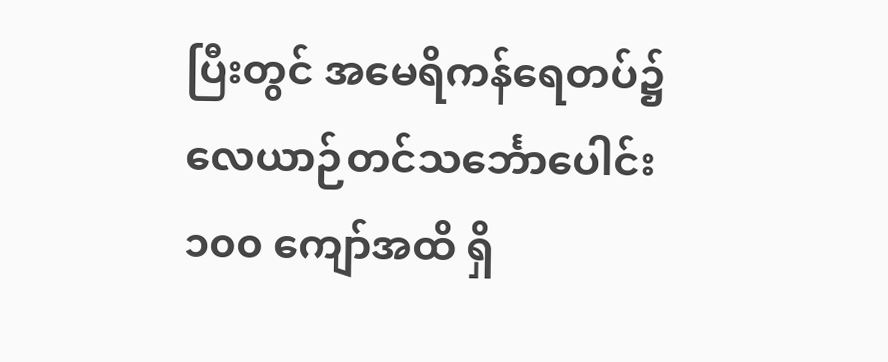ပြီးတွင် အမေရိကန်ရေတပ်၌ လေယာဉ်တင်သင်္ဘောပေါင်း ၁၀၀ ကျော်အထိ ရှိ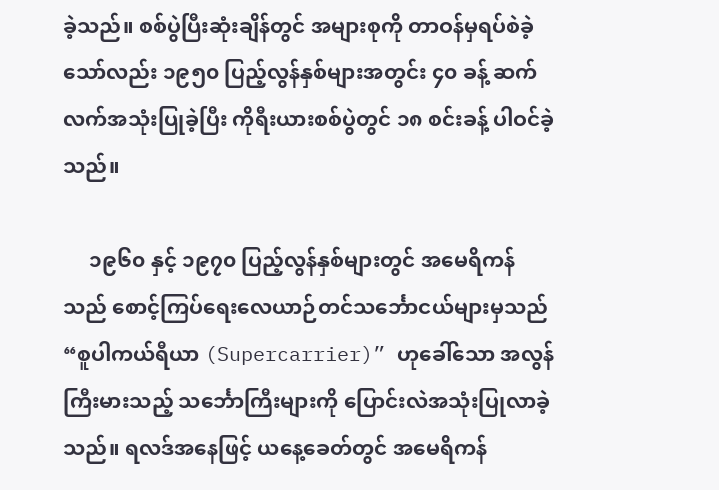ခဲ့သည်။ စစ်ပွဲပြီးဆုံးချိန်တွင် အများစုကို တာဝန်မှရပ်စဲခဲ့သော်လည်း ၁၉၅၀ ပြည့်လွန်နှစ်များအတွင်း ၄၀ ခန့် ဆက်လက်အသုံးပြုခဲ့ပြီး ကိုရီးယားစစ်ပွဲတွင် ၁၈ စင်းခန့် ပါဝင်ခဲ့သည်။

     ၁၉၆၀ နှင့် ၁၉၇၀ ပြည့်လွန်နှစ်များတွင် အမေရိကန် သည် စောင့်ကြပ်ရေးလေယာဉ်တင်သင်္ဘောငယ်များမှသည် “စူပါကယ်ရီယာ (Supercarrier)” ဟုခေါ်သော အလွန်ကြီးမားသည့် သင်္ဘောကြီးများကို ပြောင်းလဲအသုံးပြုလာခဲ့သည်။ ရလဒ်အနေဖြင့် ယနေ့ခေတ်တွင် အမေရိကန်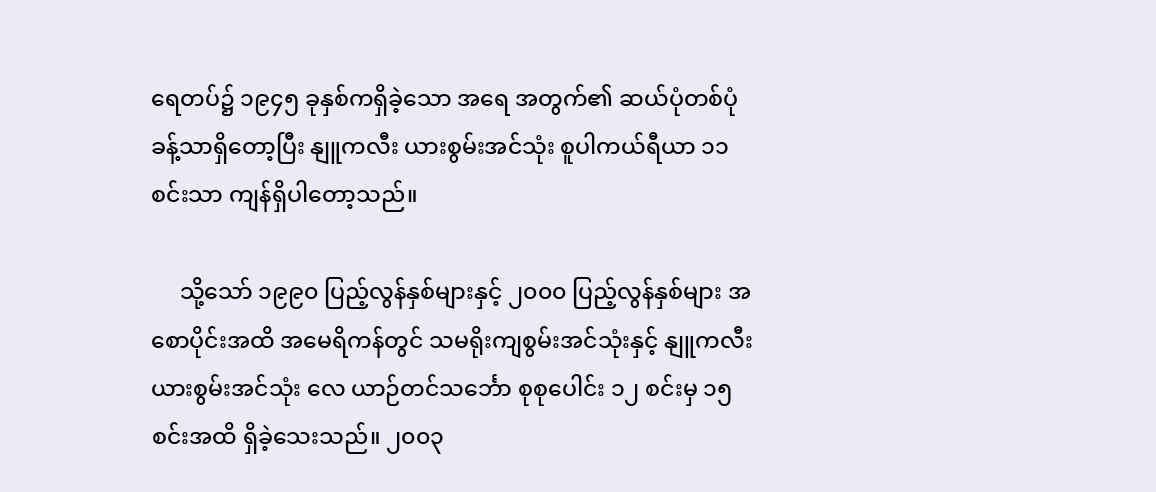ရေတပ်၌ ၁၉၄၅ ခုနှစ်ကရှိခဲ့သော အရေ အတွက်၏ ဆယ်ပုံတစ်ပုံခန့်သာရှိတော့ပြီး နျူကလီး ယားစွမ်းအင်သုံး စူပါကယ်ရီယာ ၁၁ စင်းသာ ကျန်ရှိပါတော့သည်။

     သို့သော် ၁၉၉၀ ပြည့်လွန်နှစ်များနှင့် ၂၀၀၀ ပြည့်လွန်နှစ်များ အစောပိုင်းအထိ အမေရိကန်တွင် သမရိုးကျစွမ်းအင်သုံးနှင့် နျူကလီးယားစွမ်းအင်သုံး လေ ယာဉ်တင်သင်္ဘော စုစုပေါင်း ၁၂ စင်းမှ ၁၅ စင်းအထိ ရှိခဲ့သေးသည်။ ၂၀၀၃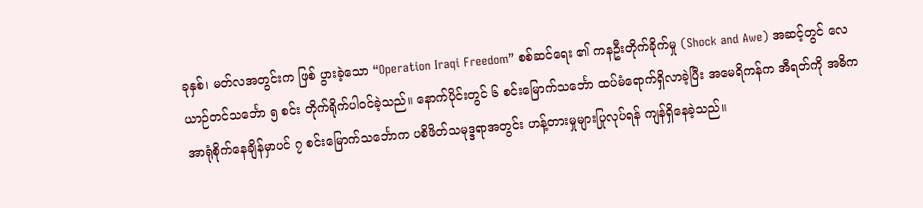ခုနှစ်၊ မတ်လအတွင်းက ဖြစ် ပွားခဲ့သော “Operation Iraqi Freedom” စစ်ဆင်ရေး ၏ ကနဦးတိုက်ခိုက်မှု (Shock and Awe) အဆင့်တွင် လေယာဉ်တင်သင်္ဘော ၅ စင်း တိုက်ရိုက်ပါဝင်ခဲ့သည်။ နောက်ပိုင်းတွင် ၆ စင်းမြောက်သင်္ဘော ထပ်မံရောက်ရှိလာခဲ့ပြီး အမေရိကန်က အီရတ်ကို အဓိကအာရုံစိုက်နေချိန်မှာပင် ၇ စင်းမြောက်သင်္ဘောက ပစိဖိတ်သမုဒ္ဒရာအတွင်း ဟန့်တားမှုများပြုလုပ်ရန် ကျန်ရှိနေခဲ့သည်။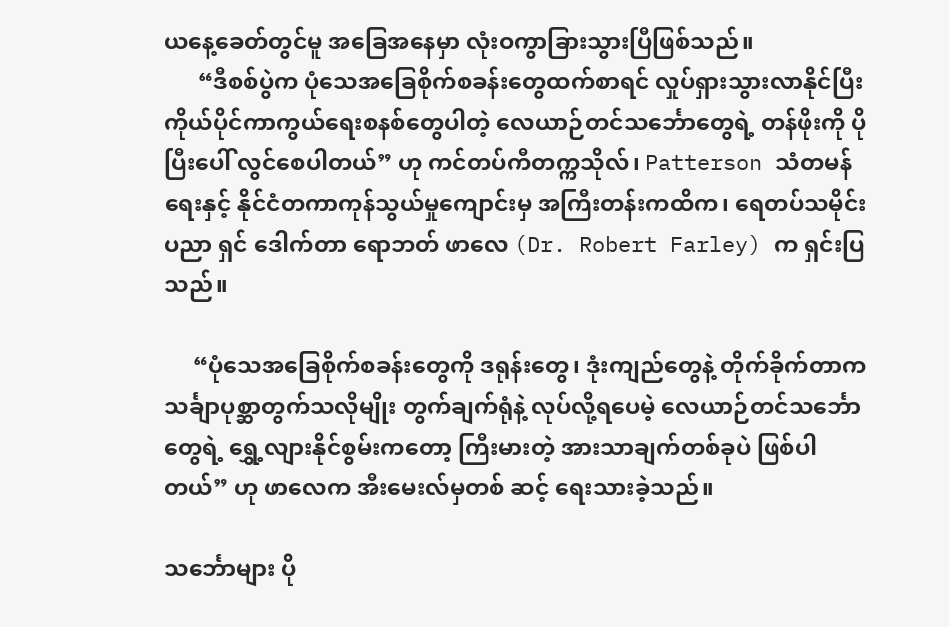ယနေ့ခေတ်တွင်မူ အခြေအနေမှာ လုံးဝကွာခြားသွားပြီဖြစ်သည်။
      “ဒီစစ်ပွဲက ပုံသေအခြေစိုက်စခန်းတွေထက်စာရင် လှုပ်ရှားသွားလာနိုင်ပြီး ကိုယ်ပိုင်ကာကွယ်ရေးစနစ်တွေပါတဲ့ လေယာဉ်တင်သင်္ဘောတွေရဲ့ တန်ဖိုးကို ပိုပြီးပေါ် လွင်စေပါတယ်” ဟု ကင်တပ်ကီတက္ကသိုလ်၊ Patterson သံတမန်ရေးနှင့် နိုင်ငံတကာကုန်သွယ်မှုကျောင်းမှ အကြီးတန်းကထိက၊ ရေတပ်သမိုင်းပညာ ရှင် ဒေါက်တာ ရောဘတ် ဖာလေ (Dr. Robert Farley) က ရှင်းပြသည်။

     “ပုံသေအခြေစိုက်စခန်းတွေကို ဒရုန်းတွေ၊ ဒုံးကျည်တွေနဲ့ တိုက်ခိုက်တာက သင်္ချာပုစ္ဆာတွက်သလိုမျိုး တွက်ချက်ရုံနဲ့ လုပ်လို့ရပေမဲ့ လေယာဉ်တင်သင်္ဘောတွေရဲ့ ရွှေ့လျားနိုင်စွမ်းကတော့ ကြီးမားတဲ့ အားသာချက်တစ်ခုပဲ ဖြစ်ပါတယ်” ဟု ဖာလေက အီးမေးလ်မှတစ် ဆင့် ရေးသားခဲ့သည်။

သင်္ဘောများ ပို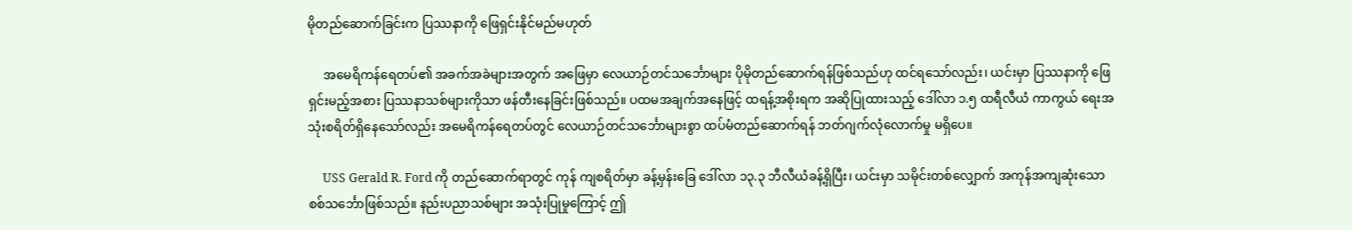မိုတည်ဆောက်ခြင်းက ပြဿနာကို ဖြေရှင်းနိုင်မည်မဟုတ်

     အမေရိကန်ရေတပ်၏ အခက်အခဲများအတွက် အဖြေမှာ လေယာဉ်တင်သင်္ဘောများ ပိုမိုတည်ဆောက်ရန်ဖြစ်သည်ဟု ထင်ရသော်လည်း၊ ယင်းမှာ ပြဿနာကို ဖြေရှင်းမည့်အစား ပြဿနာသစ်များကိုသာ ဖန်တီးနေခြင်းဖြစ်သည်။ ပထမအချက်အနေဖြင့် ထရန့်အစိုးရက အဆိုပြုထားသည့် ဒေါ်လာ ၁.၅ ထရီလီယံ ကာကွယ် ရေးအသုံးစရိတ်ရှိနေသော်လည်း အမေရိကန်ရေတပ်တွင် လေယာဉ်တင်သင်္ဘောများစွာ ထပ်မံတည်ဆောက်ရန် ဘတ်ဂျက်လုံလောက်မှု မရှိပေ။

     USS Gerald R. Ford ကို တည်ဆောက်ရာတွင် ကုန် ကျစရိတ်မှာ ခန့်မှန်းခြေ ဒေါ်လာ ၁၃.၃ ဘီလီယံခန့်ရှိပြီး၊ ယင်းမှာ သမိုင်းတစ်လျှောက် အကုန်အကျဆုံးသော စစ်သင်္ဘောဖြစ်သည်။ နည်းပညာသစ်များ အသုံးပြုမှုကြောင့် ဤ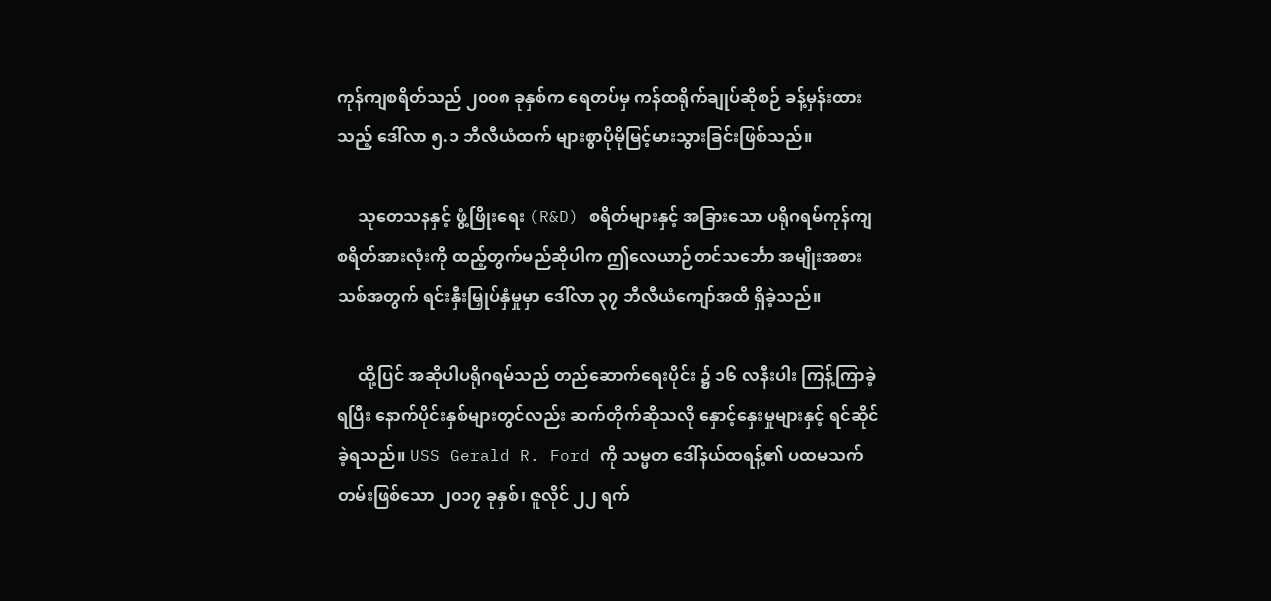ကုန်ကျစရိတ်သည် ၂၀၀၈ ခုနှစ်က ရေတပ်မှ ကန်ထရိုက်ချုပ်ဆိုစဉ် ခန့်မှန်းထားသည့် ဒေါ်လာ ၅.၁ ဘီလီယံထက် များစွာပိုမိုမြင့်မားသွားခြင်းဖြစ်သည်။

     သုတေသနနှင့် ဖွံ့ဖြိုးရေး (R&D) စရိတ်များနှင့် အခြားသော ပရိုဂရမ်ကုန်ကျစရိတ်အားလုံးကို ထည့်တွက်မည်ဆိုပါက ဤလေယာဉ်တင်သင်္ဘော အမျိုးအစားသစ်အတွက် ရင်းနှီးမြှုပ်နှံမှုမှာ ဒေါ်လာ ၃၇ ဘီလီယံကျော်အထိ ရှိခဲ့သည်။

     ထို့ပြင် အဆိုပါပရိုဂရမ်သည် တည်ဆောက်ရေးပိုင်း ၌ ၁၆ လနီးပါး ကြန့်ကြာခဲ့ရပြီး နောက်ပိုင်းနှစ်များတွင်လည်း ဆက်တိုက်ဆိုသလို နှောင့်နှေးမှုများနှင့် ရင်ဆိုင်ခဲ့ရသည်။ USS Gerald R. Ford ကို သမ္မတ ဒေါ်နယ်ထရန့်၏ ပထမသက်တမ်းဖြစ်သော ၂၀၁၇ ခုနှစ်၊ ဇူလိုင် ၂၂ ရက်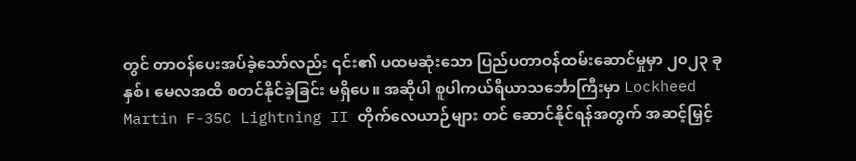တွင် တာဝန်ပေးအပ်ခဲ့သော်လည်း ၎င်း၏ ပထမဆုံးသော ပြည်ပတာဝန်ထမ်းဆောင်မှုမှာ ၂၀၂၃ ခုနှစ်၊ မေလအထိ စတင်နိုင်ခဲ့ခြင်း မရှိပေ။ အဆိုပါ စူပါကယ်ရီယာသင်္ဘောကြီးမှာ Lockheed Martin F-35C Lightning II တိုက်လေယာဉ်များ တင် ဆောင်နိုင်ရန်အတွက် အဆင့်မြှင့်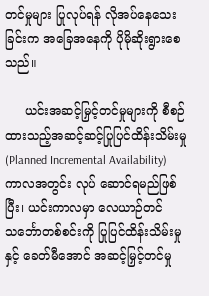တင်မှုများ ပြုလုပ်ရန် လိုအပ်နေသေးခြင်းက အခြေအနေကို ပိုမိုဆိုးရွားစေသည်။

     ယင်းအဆင့်မြှင့်တင်မှုများကို စီစဉ်ထားသည့်အဆင့်ဆင့်ပြုပြင်ထိန်းသိမ်းမှု(Planned Incremental Availability) ကာလအတွင်း လုပ် ဆောင်ရမည်ဖြစ်ပြီး၊ ယင်းကာလမှာ လေယာဉ်တင် သင်္ဘောတစ်စင်းကို ပြုပြင်ထိန်းသိမ်းမှုနှင့် ခေတ်မီအောင် အဆင့်မြှင့်တင်မှု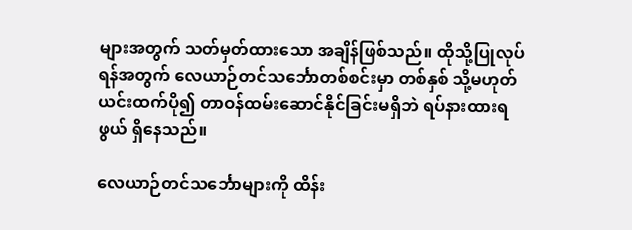များအတွက် သတ်မှတ်ထားသော အချိန်ဖြစ်သည်။ ထိုသို့ပြုလုပ်ရန်အတွက် လေယာဉ်တင်သင်္ဘောတစ်စင်းမှာ တစ်နှစ် သို့မဟုတ် ယင်းထက်ပို၍ တာဝန်ထမ်းဆောင်နိုင်ခြင်းမရှိဘဲ ရပ်နားထားရဖွယ် ရှိနေသည်။

လေယာဉ်တင်သင်္ဘောများကို ထိန်း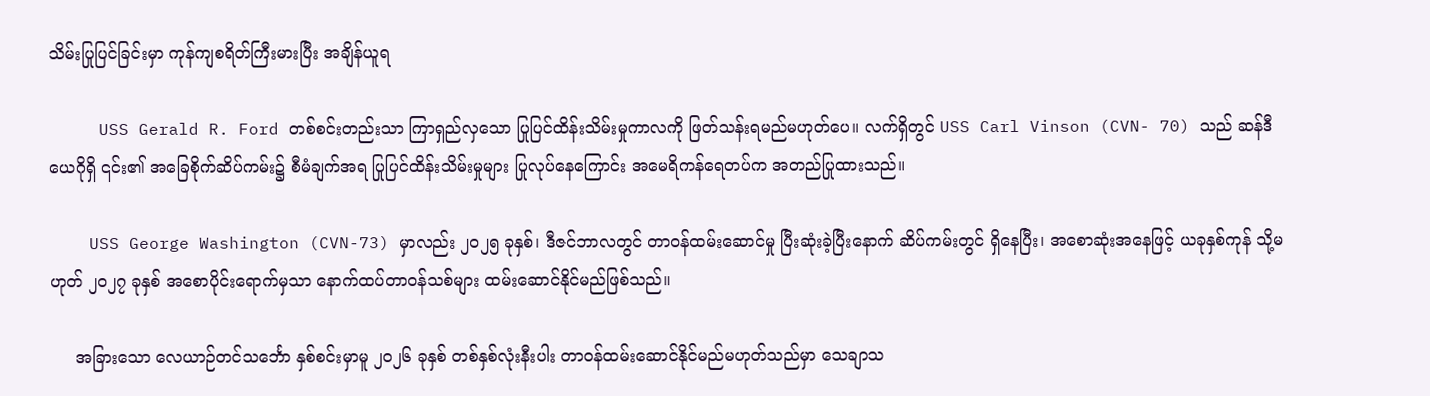သိမ်းပြုပြင်ခြင်းမှာ ကုန်ကျစရိတ်ကြီးမားပြီး အချိန်ယူရ

     USS Gerald R. Ford တစ်စင်းတည်းသာ ကြာရှည်လှသော ပြုပြင်ထိန်းသိမ်းမှုကာလကို ဖြတ်သန်းရမည်မဟုတ်ပေ။ လက်ရှိတွင် USS Carl Vinson (CVN- 70) သည် ဆန်ဒီယေဂိုရှိ ၎င်း၏ အခြေစိုက်ဆိပ်ကမ်း၌ စီမံချက်အရ ပြုပြင်ထိန်းသိမ်းမှုများ ပြုလုပ်နေကြောင်း အမေရိကန်ရေတပ်က အတည်ပြုထားသည်။

    USS George Washington (CVN-73) မှာလည်း ၂၀၂၅ ခုနှစ်၊ ဒီဇင်ဘာလတွင် တာဝန်ထမ်းဆောင်မှု ပြီးဆုံးခဲ့ပြီးနောက် ဆိပ်ကမ်းတွင် ရှိနေပြီး၊ အစောဆုံးအနေဖြင့် ယခုနှစ်ကုန် သို့မဟုတ် ၂၀၂၇ ခုနှစ် အစောပိုင်းရောက်မှသာ နောက်ထပ်တာဝန်သစ်များ ထမ်းဆောင်နိုင်မည်ဖြစ်သည်။

     အခြားသော လေယာဉ်တင်သင်္ဘော နှစ်စင်းမှာမူ ၂၀၂၆ ခုနှစ် တစ်နှစ်လုံးနီးပါး တာဝန်ထမ်းဆောင်နိုင်မည်မဟုတ်သည်မှာ သေချာသ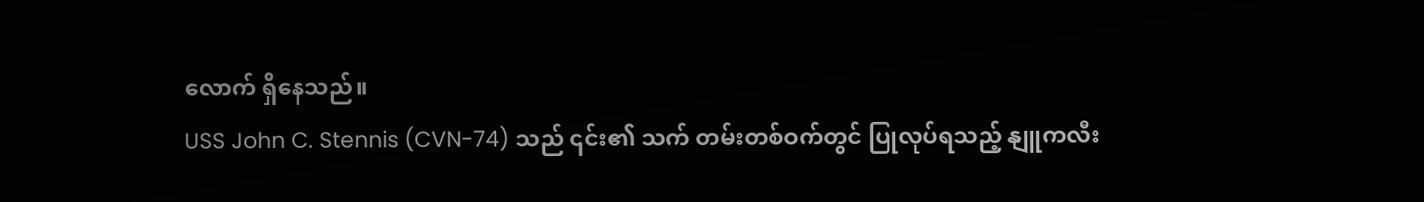လောက် ရှိနေသည်။
USS John C. Stennis (CVN-74) သည် ၎င်း၏ သက် တမ်းတစ်ဝက်တွင် ပြုလုပ်ရသည့် နျူကလီး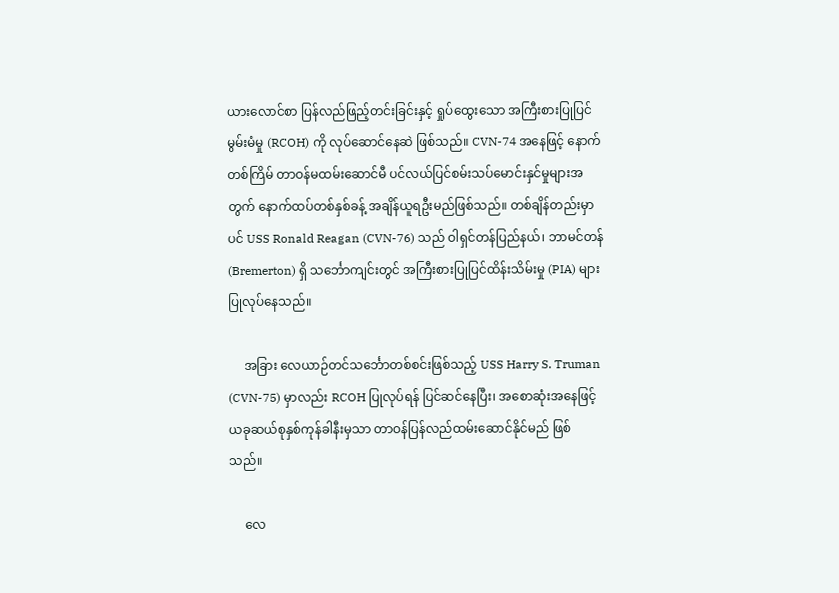ယားလောင်စာ ပြန်လည်ဖြည့်တင်းခြင်းနှင့် ရှုပ်ထွေးသော အကြီးစားပြုပြင်မွမ်းမံမှု (RCOH) ကို လုပ်ဆောင်နေဆဲ ဖြစ်သည်။ CVN-74 အနေဖြင့် နောက်တစ်ကြိမ် တာဝန်မထမ်းဆောင်မီ ပင်လယ်ပြင်စမ်းသပ်မောင်းနှင်မှုများအတွက် နောက်ထပ်တစ်နှစ်ခန့် အချိန်ယူရဦးမည်ဖြစ်သည်။ တစ်ချိန်တည်းမှာပင် USS Ronald Reagan (CVN-76) သည် ဝါရှင်တန်ပြည်နယ်၊ ဘာမင်တန် (Bremerton) ရှိ သင်္ဘောကျင်းတွင် အကြီးစားပြုပြင်ထိန်းသိမ်းမှု (PIA) များ ပြုလုပ်နေသည်။

     အခြား လေယာဉ်တင်သင်္ဘောတစ်စင်းဖြစ်သည့် USS Harry S. Truman (CVN-75) မှာလည်း RCOH ပြုလုပ်ရန် ပြင်ဆင်နေပြီး၊ အစောဆုံးအနေဖြင့် ယခုဆယ်စုနှစ်ကုန်ခါနီးမှသာ တာဝန်ပြန်လည်ထမ်းဆောင်နိုင်မည် ဖြစ်သည်။

     လေ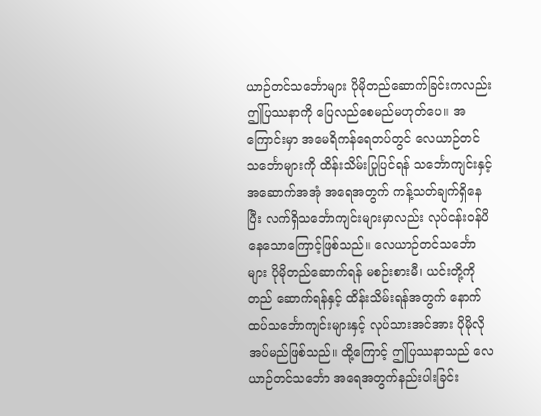ယာဉ်တင်သင်္ဘောများ ပိုမိုတည်ဆောက်ခြင်းကလည်း ဤပြဿနာကို ပြေလည်စေမည်မဟုတ်ပေ။ အကြောင်းမှာ အမေရိကန်ရေတပ်တွင် လေယာဉ်တင် သင်္ဘောများကို ထိန်းသိမ်းပြုပြင်ရန် သင်္ဘောကျင်းနှင့် အဆောက်အအုံ အရေအတွက် ကန့်သတ်ချက်ရှိနေပြီး လက်ရှိသင်္ဘောကျင်းများမှာလည်း လုပ်ငန်းဝန်ပိနေသောကြောင့်ဖြစ်သည်။ လေယာဉ်တင်သင်္ဘောများ ပိုမိုတည်ဆောက်ရန် မစဉ်းစားမီ၊ ယင်းတို့ကို တည် ဆောက်ရန်နှင့် ထိန်းသိမ်းရန်အတွက် နောက်ထပ်သင်္ဘောကျင်းများနှင့် လုပ်သားအင်အား ပိုမိုလိုအပ်မည်ဖြစ်သည်။ ထို့ကြောင့် ဤပြဿနာသည် လေ ယာဉ်တင်သင်္ဘော အရေအတွက်နည်းပါးခြင်း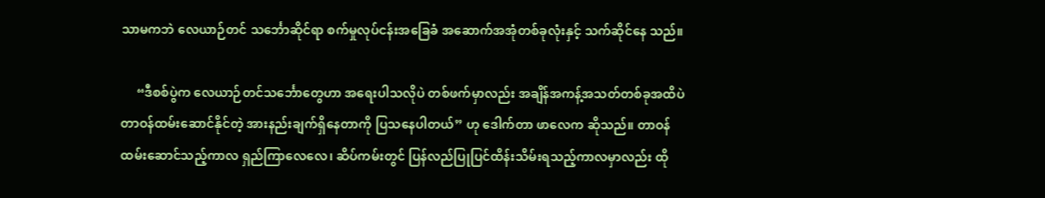သာမကဘဲ လေယာဉ်တင် သင်္ဘောဆိုင်ရာ စက်မှုလုပ်ငန်းအခြေခံ အဆောက်အအုံတစ်ခုလုံးနှင့် သက်ဆိုင်နေ သည်။

     “ဒီစစ်ပွဲက လေယာဉ်တင်သင်္ဘောတွေဟာ အရေးပါသလိုပဲ တစ်ဖက်မှာလည်း အချိန်အကန့်အသတ်တစ်ခုအထိပဲ တာဝန်ထမ်းဆောင်နိုင်တဲ့ အားနည်းချက်ရှိနေတာကို ပြသနေပါတယ်” ဟု ဒေါက်တာ ဖာလေက ဆိုသည်။ တာဝန်ထမ်းဆောင်သည့်ကာလ ရှည်ကြာလေလေ၊ ဆိပ်ကမ်းတွင် ပြန်လည်ပြုပြင်ထိန်းသိမ်းရသည့်ကာလမှာလည်း ထို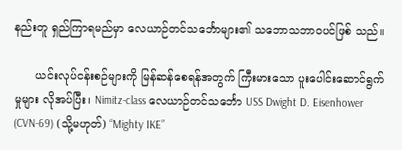နည်းတူ ရှည်ကြာရမည်မှာ လေယာဉ်တင်သင်္ဘောများ၏ သဘောသဘာဝပင်ဖြစ် သည်။

      ယင်းလုပ်ငန်းစဉ်များကို မြန်ဆန်စေရန်အတွက် ကြီးမားသော ပူးပေါင်းဆောင်ရွက်မှုများ လိုအပ်ပြီး၊ Nimitz-class လေယာဉ်တင်သင်္ဘော USS Dwight D. Eisenhower (CVN-69) (သို့မဟုတ်) “Mighty IKE”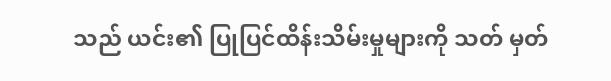သည် ယင်း၏ ပြုပြင်ထိန်းသိမ်းမှုများကို သတ် မှတ်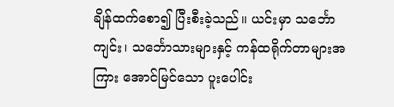ချိန်ထက်စော၍ ပြီးစီးခဲ့သည်။ ယင်းမှာ သင်္ဘော ကျင်း၊ သင်္ဘောသားများနှင့် ကန်ထရိုက်တာများအကြား အောင်မြင်သော ပူးပေါင်း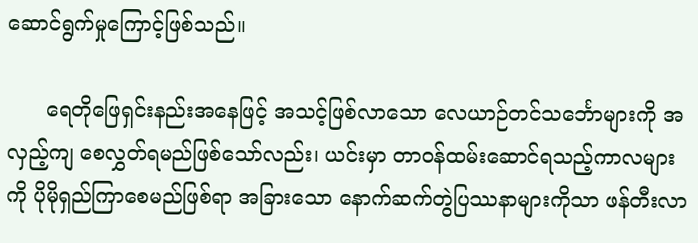ဆောင်ရွက်မှုကြောင့်ဖြစ်သည်။

      ရေတိုဖြေရှင်းနည်းအနေဖြင့် အသင့်ဖြစ်လာသော လေယာဉ်တင်သင်္ဘောများကို အလှည့်ကျ စေလွှတ်ရမည်ဖြစ်သော်လည်း၊ ယင်းမှာ တာဝန်ထမ်းဆောင်ရသည့်ကာလများကို ပိုမိုရှည်ကြာစေမည်ဖြစ်ရာ အခြားသော နောက်ဆက်တွဲပြဿနာများကိုသာ ဖန်တီးလာ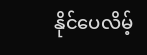နိုင်ပေလိမ့်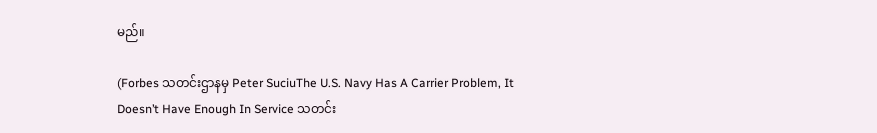မည်။

(Forbes သတင်းဌာနမှ Peter SuciuThe U.S. Navy Has A Carrier Problem, It Doesn’t Have Enough In Service သတင်း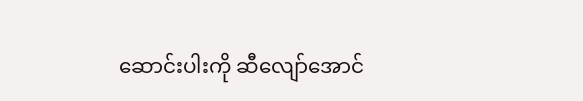ဆောင်းပါးကို ဆီလျော်အောင်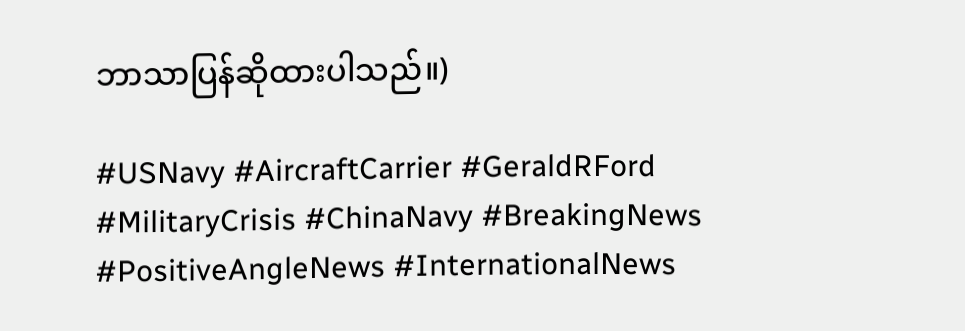ဘာသာပြန်ဆိုထားပါသည်။)

#USNavy #AircraftCarrier #GeraldRFord #MilitaryCrisis #ChinaNavy #BreakingNews #PositiveAngleNews #InternationalNews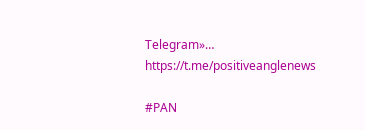Telegram»…
https://t.me/positiveanglenews

#PAN